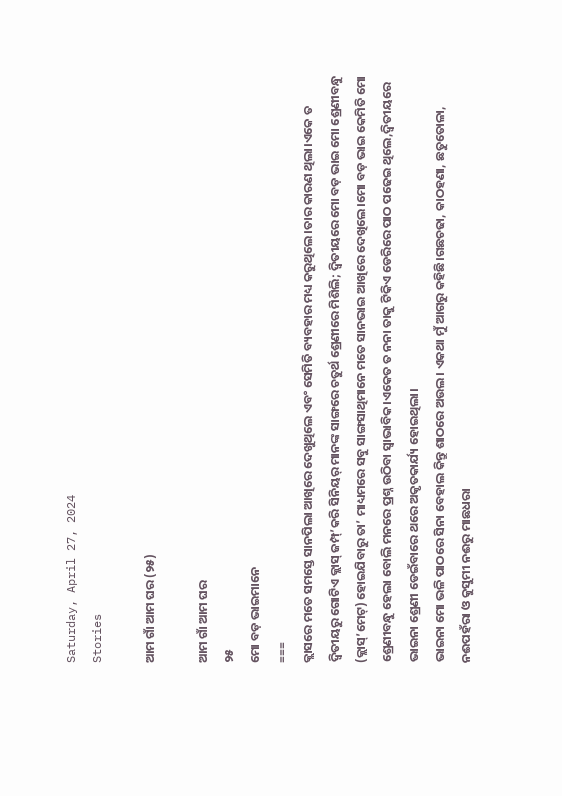Saturday, April 27, 2024
Stories

ଆମ ଗାଁ ଆମ ଘର (୨୫)

ଆମ ଗାଁ ଆମ ଘର
୨୫
ମୋ ବଡ଼ ଭାଇମାନେ
===
କ୍ଲାସରେ ମତେ ସମସ୍ତେ ସାନପିଲା ଆଖିରେ ଦେଖୁଥିଲେ ଏବଂ ସେମିତି ବ୍ୟବହାର ମଧ୍ୟ କରୁଥିଲେ।ତାର କାରଣ ଥିଲା।ଏକେ ତ ଦ୍ବିତୀୟରୁ ଗୋଟିଏ କ୍ଲାସ୍ ଜମ୍ପ୍’କରି ସିନିୟର୍ ମାନଙ୍କ ସାଙ୍ଗରେ ଚତୁର୍ଥ ଶ୍ରେଣୀରେ ମିଶିଲି; ଦ୍ବିତୀୟରେ ମୋ ବଡ଼ ଭାଇ ମୋ ଶ୍ରେଣୀବନ୍ଧୁ (କ୍ଲାସ୍’ମେଟ୍) ହୋଇଯିବାରୁ ତା’ ମାଧ୍ୟମରେ ସବୁ ସାଙ୍ଗସାଥିମାନେ ମତେ ସାନଭାଇ ଆଖିରେ ଦେଖିଲେ।ମୋ ବଡ଼ ଭାଇ କେମିତି ମୋ ଶ୍ରେଣୀବନ୍ଧୁ ହେଲା ବୋଲି ମନରେ ପ୍ରଶ୍ନ ଉଠିବା ସ୍ବାଭାବିକ।ଏକେତ ତ ନନା ତାକୁ ଟିକିଏ ଡେରିରେ ପାଠ ପଢେଇ ଥିଲେ,ଦ୍ବିତୀୟରେ ଭାଇନା ଶ୍ରେଣୀ ଡେଇଁବାରେ ଥରେ ଅକୃତକାର୍ଯ୍ୟ ହୋଇଥିଲା।
ଭାଇନା ମୋ ଭଳି ପାଠରେ ସିନା ବେହାଲ କିନ୍ତୁ ଶାଠରେ ଅଉଲ। ଏକଥା ମୁଁ ଆଗରୁ କହିଛି।ଗଛଚଢା, କାଠହଣା, ଛତୁତୋଳା, ନଈପହଁରା ଓ କୁସୁମୀ ନଈରୁ ମାଛଧରା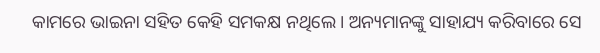କାମରେ ଭାଇନା ସହିତ କେହି ସମକକ୍ଷ ନଥିଲେ। ଅନ୍ୟମାନଙ୍କୁ ସାହାଯ୍ୟ କରିବାରେ ସେ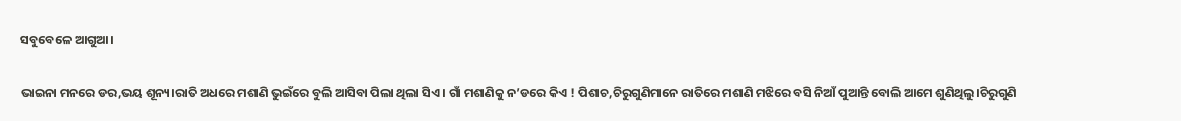ସବୁବେଳେ ଆଗୁଆ।

ଭାଇନା ମନରେ ଡର,ଭୟ ଶୂନ୍ୟ।ରାତି ଅଧରେ ମଶାଣି ଭୁଇଁରେ ବୁଲି ଆସିବା ପିଲା ଥିଲା ସିଏ। ଗାଁ ମଶାଣିକୁ ନ’ଡରେ କିଏ ! ପିଶାଚ,ଚିରୁଗୁଣିମାନେ ରାତିରେ ମଶାଣି ମଝିରେ ବସି ନିଆଁ ପୁଆନ୍ତି ବୋଲି ଆମେ ଶୁଣିଥିଲୁ।ଚିରୁଗୁଣି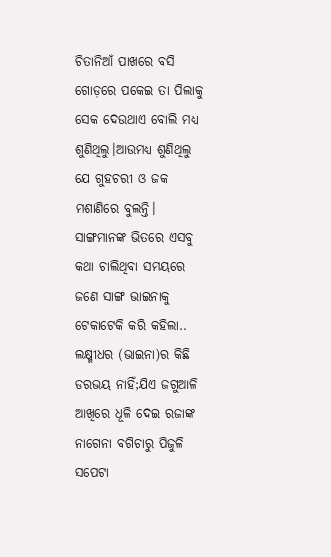ଚିତାନିଆଁ ପାଖରେ ବସି ଗୋଡ଼ରେ ପକେଇ ତା ପିଲାକୁ ସେକ ଦେଉଥାଏ ବୋଲି ମଧ୍ୟ ଶୁଣିଥିଲୁ।ଆଉମଧ୍ୟ ଶୁଣିଥିଲୁ ଯେ ଗୁହଚରୀ ଓ ଜକ ମଶାଣିରେ ବୁଲନ୍ତି। ସାଙ୍ଗମାନଙ୍କ ଭିତରେ ଏସବୁ କଥା ଚାଲିଥିବା ସମୟରେ ଜଣେ ସାଙ୍ଗ ଭାଇନାକୁ ଟେକାଟେକି କରି କହିଲା.. ଲକ୍ଷ୍ମୀଧର (ଭାଇନା)ର କିଛି ଡରଭୟ ନାହିଁ;ଯିଏ ଜଗୁଆଳି ଆଖିରେ ଧୂଳି ଦେଇ ରଜାଙ୍କ ନାଗେନା ବଗିଚାରୁ ପିଜୁଳି ସପେଟା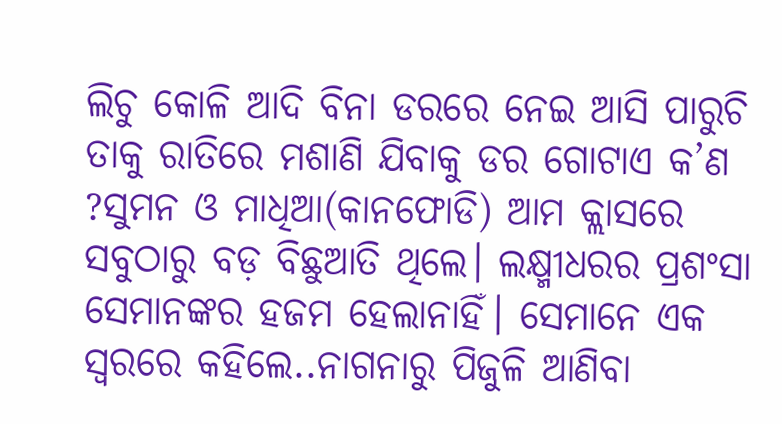ଲିଚୁ କୋଳି ଆଦି ବିନା ଡରରେ ନେଇ ଆସି ପାରୁଚି ତାକୁ ରାତିରେ ମଶାଣି ଯିବାକୁ ଡର ଗୋଟାଏ କ’ଣ ?ସୁମନ ଓ ମାଧିଆ(କାନଫୋଡି) ଆମ କ୍ଲାସରେ ସବୁଠାରୁ ବଡ଼ ବିଛୁଆତି ଥିଲେ। ଲକ୍ଷ୍ମୀଧରର ପ୍ରଶଂସା ସେମାନଙ୍କର ହଜମ ହେଲାନାହିଁ। ସେମାନେ ଏକ ସ୍ବରରେ କହିଲେ..ନାଗନାରୁ ପିଜୁଳି ଆଣିବା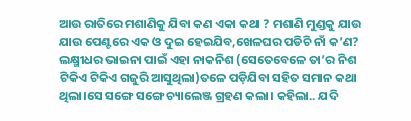ଆଉ ରାତିରେ ମଶାଣିକୁ ଯିବା କଣ ଏକା କଥା ? ମଶାଣି ମୁଣ୍ଡକୁ ଯାଉ ଯାଉ ପେଣ୍ଟରେ ଏକ ଓ ଦୁଇ ହେଇଯିବ,ଖେଳଘର ପଡିଚି ନାଁ କ’ଣ?
ଲକ୍ଷ୍ମୀଧର ଭାଇନା ପାଇଁ ଏହା ନାକନିଶ (ସେତେବେଳେ ତା’ର ନିଶ ଟିକିଏ ଟିକିଏ ଗଜୁରି ଆସୁଥିଲା)ତଳେ ପଡ଼ିଯିବା ସହିତ ସମାନ କଥା ଥିଲା।ସେ ସଙ୍ଗେ ସଙ୍ଗେ ଚ୍ୟାଲେଞ୍ଜ ଗ୍ରହଣ କଲା। କହିଲା.. ଯଦି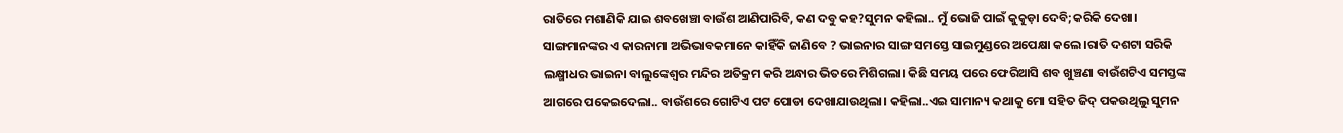ରାତିରେ ମଶାଣିକି ଯାଇ ଶବଖେଞ୍ଚା ବାଉଁଶ ଆଣିପାରିବି, କଣ ଦବୁ କହ?ସୁମନ କହିଲା.. ମୁଁ ଭୋଜି ପାଇଁ କୁକୁଡ଼ା ଦେବି;କରିକି ଦେଖା। ସାଙ୍ଗମାନଙ୍କର ଏ କାରନାମା ଅଭିଭାବକମାନେ କାହିଁକି ଜାଣିବେ ? ଭାଇନାର ସାଙ୍ଗ ସମସ୍ତେ ସାଇମୁଣ୍ଡରେ ଅପେକ୍ଷା କଲେ।ରାତି ଦଶଟା ସରିକି ଲକ୍ଷ୍ମୀଧର ଭାଇନା ବାଲୁଙ୍କେଶ୍ବର ମନ୍ଦିର ଅତିକ୍ରମ କରି ଅନ୍ଧାର ଭିତରେ ମିଶିଗଲା। କିଛି ସମୟ ପରେ ଫେରିଆସି ଶବ ଖୁଞ୍ଚଣା ବାଉଁଶଟିଏ ସମସ୍ତଙ୍କ ଆଗରେ ପକେଇଦେଲା.. ବାଉଁଶରେ ଗୋଟିଏ ପଟ ପୋଡା ଦେଖାଯାଉଥିଲା। କହିଲା..ଏଇ ସାମାନ୍ୟ କଥାକୁ ମୋ ସହିତ ଜିଦ୍ ପକଉଥିଲୁ ସୁମନ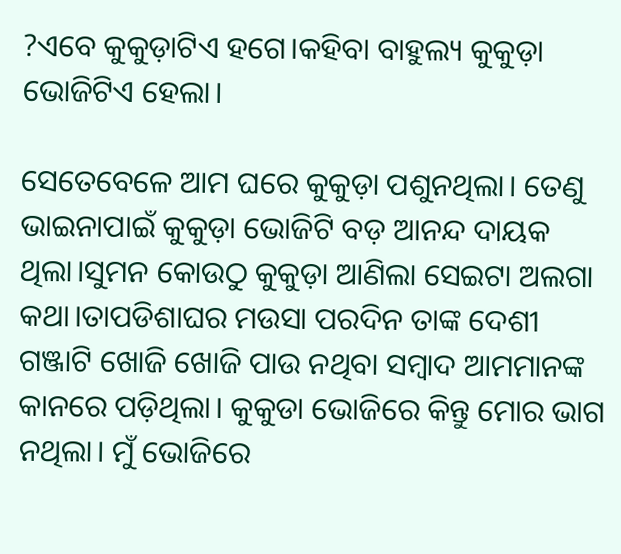?ଏବେ କୁକୁଡ଼ାଟିଏ ହଗେ।କହିବା ବାହୁଲ୍ୟ କୁକୁଡ଼ା ଭୋଜିଟିଏ ହେଲା।

ସେତେବେଳେ ଆମ ଘରେ କୁକୁଡ଼ା ପଶୁନଥିଲା। ତେଣୁ ଭାଇନାପାଇଁ କୁକୁଡ଼ା ଭୋଜିଟି ବଡ଼ ଆନନ୍ଦ ଦାୟକ ଥିଲା।ସୁମନ କୋଉଠୁ କୁକୁଡ଼ା ଆଣିଲା ସେଇଟା ଅଲଗା କଥା।ତାପଡିଶାଘର ମଉସା ପରଦିନ ତାଙ୍କ ଦେଶୀ ଗଞ୍ଜାଟି ଖୋଜି ଖୋଜି ପାଉ ନଥିବା ସମ୍ବାଦ ଆମମାନଙ୍କ କାନରେ ପଡ଼ିଥିଲା। କୁକୁଡା ଭୋଜିରେ କିନ୍ତୁ ମୋର ଭାଗ ନଥିଲା। ମୁଁ ଭୋଜିରେ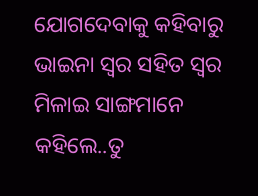ଯୋଗଦେବାକୁ କହିବାରୁ ଭାଇନା ସ୍ବର ସହିତ ସ୍ବର ମିଳାଇ ସାଙ୍ଗମାନେ କହିଲେ..ତୁ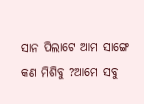ସାନ ପିଲାଟେ ଆମ ସାଙ୍ଗେ କଣ ମିଶିବୁ ?ଆମେ ସବୁ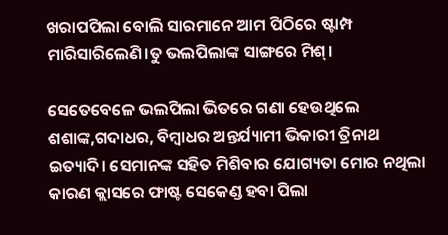ଖରାପପିଲା ବୋଲି ସାରମାନେ ଆମ ପିଠିରେ ଷ୍ଟାମ୍ପ ମାରିସାରିଲେଣି।ତୁ ଭଲପିଲାଙ୍କ ସାଙ୍ଗରେ ମିଶ୍।

ସେତେବେଳେ ଭଲପିଲା ଭିତରେ ଗଣା ହେଉଥିଲେ ଶଶାଙ୍କ,ଗଦାଧର, ବିମ୍ବାଧର ଅନ୍ତର୍ଯ୍ୟାମୀ ଭିକାରୀ ତ୍ରିନାଥ ଇତ୍ୟାଦି। ସେମାନଙ୍କ ସହିତ ମିଶିବାର ଯୋଗ୍ୟତା ମୋର ନଥିଲା କାରଣ କ୍ଲାସରେ ଫାଷ୍ଟ ସେକେଣ୍ଡ ହବା ପିଲା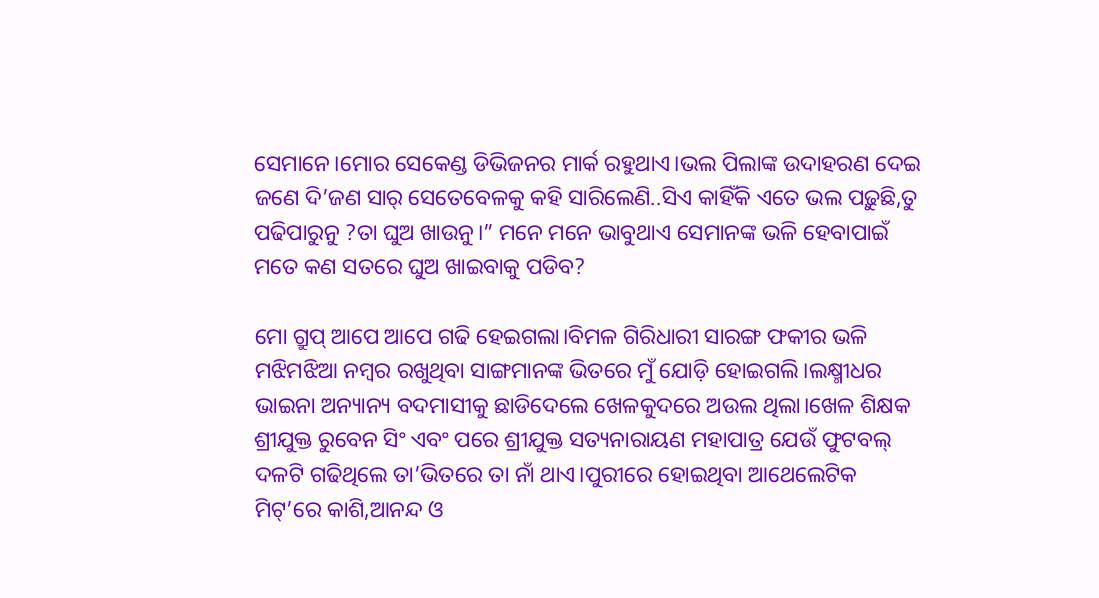ସେମାନେ।ମୋର ସେକେଣ୍ଡ ଡିଭିଜନର ମାର୍କ ରହୁଥାଏ।ଭଲ ପିଲାଙ୍କ ଉଦାହରଣ ଦେଇ ଜଣେ ଦି’ଜଣ ସାର୍ ସେତେବେଳକୁ କହି ସାରିଲେଣି..ସିଏ କାହିଁକି ଏତେ ଭଲ ପଢ଼ୁଛି,ତୁ ପଢିପାରୁନୁ ?ତା ଘୁଅ ଖାଉନୁ।” ମନେ ମନେ ଭାବୁଥାଏ ସେମାନଙ୍କ ଭଳି ହେବାପାଇଁ ମତେ କଣ ସତରେ ଘୁଅ ଖାଇବାକୁ ପଡିବ?

ମୋ ଗ୍ରୁପ୍ ଆପେ ଆପେ ଗଢି ହେଇଗଲା।ବିମଳ ଗିରିଧାରୀ ସାରଙ୍ଗ ଫକୀର ଭଳି ମଝିମଝିଆ ନମ୍ବର ରଖୁଥିବା ସାଙ୍ଗମାନଙ୍କ ଭିତରେ ମୁଁ ଯୋଡ଼ି ହୋଇଗଲି।ଲକ୍ଷ୍ମୀଧର ଭାଇନା ଅନ୍ୟାନ୍ୟ ବଦମାସୀକୁ ଛାଡିଦେଲେ ଖେଳକୁଦରେ ଅଉଲ ଥିଲା।ଖେଳ ଶିକ୍ଷକ ଶ୍ରୀଯୁକ୍ତ ରୁବେନ ସିଂ ଏବଂ ପରେ ଶ୍ରୀଯୁକ୍ତ ସତ୍ୟନାରାୟଣ ମହାପାତ୍ର ଯେଉଁ ଫୁଟବଲ୍ ଦଳଟି ଗଢିଥିଲେ ତା’ଭିତରେ ତା ନାଁ ଥାଏ।ପୁରୀରେ ହୋଇଥିବା ଆଥେଲେଟିକ ମିଟ୍’ରେ କାଶି,ଆନନ୍ଦ ଓ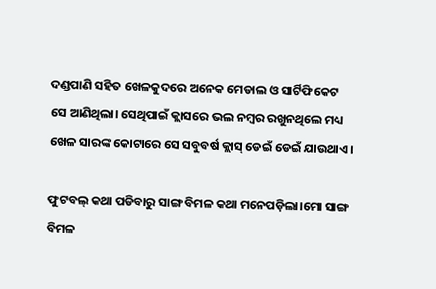ଦଣ୍ଡପାଣି ସହିତ ଖେଳକୁଦରେ ଅନେକ ମେଡାଲ ଓ ସାର୍ଟିଫିକେଟ ସେ ଆଣିଥିଲା। ସେଥିପାଇଁ କ୍ଲାସରେ ଭଲ ନମ୍ବର ରଖୁନଥିଲେ ମଧ୍ୟ ଖେଳ ସାରଙ୍କ କୋଟାରେ ସେ ସବୁବର୍ଷ କ୍ଲାସ୍ ଡେଇଁ ଡେଇଁ ଯାଉଥାଏ।

ଫୁଟବଲ୍ କଥା ପଡିବାରୁ ସାଙ୍ଗ ବିମଳ କଥା ମନେପଡ଼ିଲା।ମୋ ସାଙ୍ଗ ବିମଳ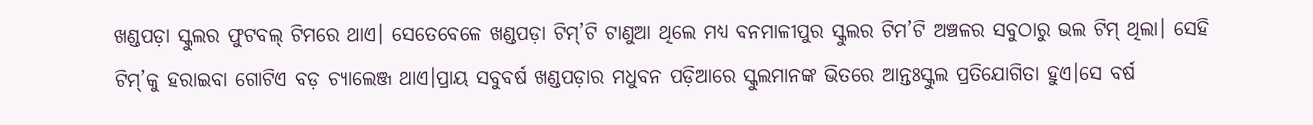ଖଣ୍ଡପଡ଼ା ସ୍କୁଲର ଫୁଟବଲ୍ ଟିମରେ ଥାଏ। ସେତେବେଳେ ଖଣ୍ଡପଡ଼ା ଟିମ୍’ଟି ଟାଣୁଆ ଥିଲେ ମଧ୍ୟ ବନମାଳୀପୁର ସ୍କୁଲର ଟିମ’ଟି ଅଞ୍ଚଳର ସବୁଠାରୁ ଭଲ ଟିମ୍ ଥିଲା। ସେହି ଟିମ୍’କୁ ହରାଇବା ଗୋଟିଏ ବଡ଼ ଚ୍ୟାଲେଞ୍ଜ ଥାଏ।ପ୍ରାୟ ସବୁବର୍ଷ ଖଣ୍ଡପଡ଼ାର ମଧୁବନ ପଡ଼ିଆରେ ସ୍କୁଲମାନଙ୍କ ଭିତରେ ଆନ୍ତଃସ୍କୁଲ ପ୍ରତିଯୋଗିତା ହୁଏ।ସେ ବର୍ଷ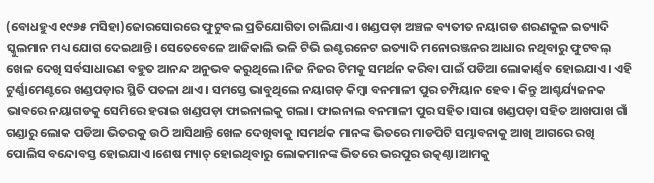(ବୋଧହୁଏ ୧୯୬୫ ମସିହା)ଜୋରସୋରରେ ଫୁଟୁବଲ ପ୍ରତିଯୋଗିତା ଚାଲିଯାଏ। ଖଣ୍ଡପଡ଼ା ଅଞ୍ଚଳ ବ୍ୟତୀତ ନୟାଗଡ ଶରଣକୁଳ ଇତ୍ୟାଦି ସ୍କୁଲମାନ ମଧ୍ୟ ଯୋଗ ଦେଇଥାନ୍ତି। ସେତେବେଳେ ଆଜିକାଲି ଭଳି ଟିଭି ଇଣ୍ଟରନେଟ ଇତ୍ୟାଦି ମନୋରଞ୍ଜନର ଆଧାର ନଥିବାରୁ ଫୁଟବଲ୍ ଖେଳ ଦେଖି ସର୍ବସାଧାରଣ ବହୁତ ଆନନ୍ଦ ଅନୁଭବ କରୁଥିଲେ।ନିଜ ନିଜର ଟିମକୁ ସମର୍ଥନ କରିବା ପାଇଁ ପଡିଆ ଲୋକାର୍ଣ୍ଣବ ହୋଇଯାଏ। ଏହି ଟୁର୍ଣ୍ଣାମେଣ୍ଟରେ ଖଣ୍ଡପଡ଼ାର ସ୍ଥିତି ପତଳା ଥାଏ। ସମସ୍ତେ ଭାବୁଥିଲେ ନୟାଗଡ଼ କିମ୍ବା ବନମାଳୀ ପୁର ଚମ୍ପିୟାନ ହେବ। କିନ୍ତୁ ଆଶ୍ଚର୍ଯ୍ୟଜନକ ଭାବରେ ନୟାଗଡକୁ ସେମିରେ ହରାଇ ଖଣ୍ଡପଡ଼ା ଫାଇନାଲକୁ ଗଲା। ଫାଇନାଲ ବନମାଳୀ ପୁର ସହିତ।ସାରା ଖଣ୍ଡପଡ଼ା ସହିତ ଆଖପାଖ ଗାଁ ଗଣ୍ଡାରୁ ଲୋକ ପଡିଆ ଭିତରକୁ ଉଠି ଆସିଥାନ୍ତି ଖେଳ ଦେଖିବାକୁ ।ସମର୍ଥକ ମାନଙ୍କ ଭିତରେ ମାଡପିଟି ସମ୍ଭାବନାକୁ ଆଖି ଆଗରେ ରଖି ପୋଲିସ ବନ୍ଦୋବସ୍ତ ହୋଇଯାଏ।ଶେଷ ମ୍ୟାଚ୍ ହୋଇଥିବାରୁ ଲୋକମାନଙ୍କ ଭିତରେ ଭରପୁର ଉତ୍କଣ୍ଠା।ଆମକୁ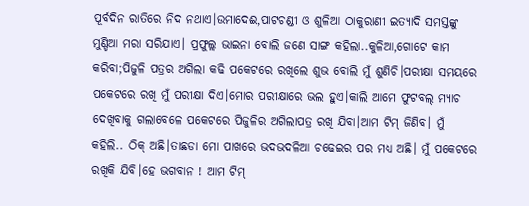ପୂର୍ବଦିନ ରାତିରେ ନିଦ ନଥାଏ।ଉମାଦେଈ,ପାଟଚଣ୍ଡୀ ଓ ଶୁଳିଆ ଠାକୁରାଣୀ ଇତ୍ୟାଦି ସମସ୍ତଙ୍କୁ ମୁଣ୍ଡିଆ ମରା ସରିଯାଏ। ପ୍ରଫୁଲ୍ଲ ଭାଇନା ବୋଲି ଜଣେ ସାଙ୍ଗ କହିଲା..କୁଳିଆ,ଗୋଟେ କାମ କରିବା;ପିଜୁଳି ପତ୍ରର ଅଗିଲା କଢି ପକେଟରେ ରଖିଲେ ଶୁଭ ବୋଲି ମୁଁ ଶୁଣିଚି।ପରୀକ୍ଷା ସମୟରେ ପକେଟରେ ରଖି ମୁଁ ପରୀକ୍ଷା ଦିଏ।ମୋର ପରୀକ୍ଷାରେ ଭଲ ହୁଏ।କାଲି ଆମେ ଫୁଟବଲ୍ ମ୍ୟାଚ ଦେଖିବାକୁ ଗଲାବେଳେ ପକେଟରେ ପିଜୁଳିର ଅଗିଲାପତ୍ର ରଖି ଯିବା।ଆମ ଟିମ୍ ଜିଣିବ। ମୁଁ କହିଲି.. ଠିକ୍ ଅଛି।ତାଛଡା ମୋ ପାଖରେ ଭଦଭଦଳିଆ ଚଢେଇର ପର ମଧ୍ୟ ଅଛି। ମୁଁ ପକେଟରେ ରଖିକି ଯିବି।ହେ ଭଗବାନ ! ଆମ ଟିମ୍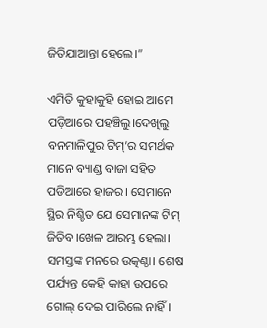ଜିତିଯାଆନ୍ତା ହେଲେ।”

ଏମିତି କୁହାକୁହି ହୋଇ ଆମେ ପଡ଼ିଆରେ ପହଞ୍ଚିଲୁ।ଦେଖିଲୁ ବନମାଳିପୁର ଟିମ୍’ର ସମର୍ଥକ ମାନେ ବ୍ୟାଣ୍ଡ ବାଜା ସହିତ ପଡିଆରେ ହାଜର। ସେମାନେ ସ୍ଥିର ନିଶ୍ଚିତ ଯେ ସେମାନଙ୍କ ଟିମ୍ ଜିତିବ।ଖେଳ ଆରମ୍ଭ ହେଲା। ସମସ୍ତଙ୍କ ମନରେ ଉତ୍କଣ୍ଠା। ଶେଷ ପର୍ଯ୍ୟନ୍ତ କେହି କାହା ଉପରେ ଗୋଲ୍ ଦେଇ ପାରିଲେ ନାହିଁ।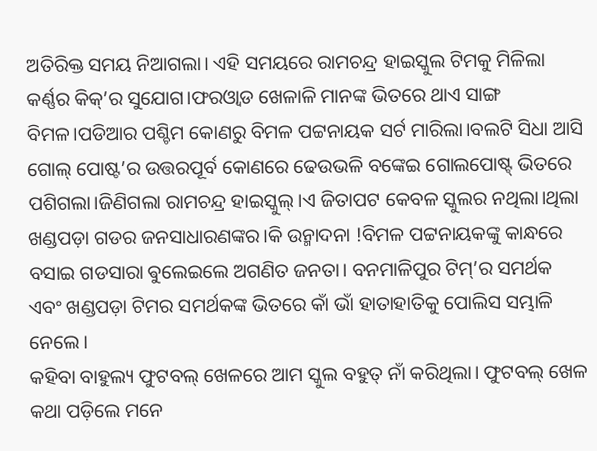ଅତିରିକ୍ତ ସମୟ ନିଆଗଲା। ଏହି ସମୟରେ ରାମଚନ୍ଦ୍ର ହାଇସ୍କୁଲ ଟିମକୁ ମିଳିଲା କର୍ଣ୍ଣର କିକ୍’ର ସୁଯୋଗ।ଫରଓ୍ବାଡ ଖେଳାଳି ମାନଙ୍କ ଭିତରେ ଥାଏ ସାଙ୍ଗ ବିମଳ।ପଡିଆର ପଶ୍ଚିମ କୋଣରୁ ବିମଳ ପଟ୍ଟନାୟକ ସର୍ଟ ମାରିଲା।ବଲଟି ସିଧା ଆସି ଗୋଲ୍ ପୋଷ୍ଟ’ର ଉତ୍ତରପୂର୍ବ କୋଣରେ ଢେଉଭଳି ବଙ୍କେଇ ଗୋଲପୋଷ୍ଟ୍ ଭିତରେ ପଶିଗଲା।ଜିଣିଗଲା ରାମଚନ୍ଦ୍ର ହାଇସ୍କୁଲ୍।ଏ ଜିତାପଟ କେବଳ ସ୍କୁଲର ନଥିଲା।ଥିଲା ଖଣ୍ଡପଡ଼ା ଗଡର ଜନସାଧାରଣଙ୍କର।କି ଉନ୍ମାଦନା !ବିମଳ ପଟ୍ଟନାୟକଙ୍କୁ କାନ୍ଧରେ ବସାଇ ଗଡସାରା ଵୁଲେଇଲେ ଅଗଣିତ ଜନତା। ବନମାଳିପୁର ଟିମ୍’ର ସମର୍ଥକ ଏବଂ ଖଣ୍ଡପଡ଼ା ଟିମର ସମର୍ଥକଙ୍କ ଭିତରେ କାଁ ଭାଁ ହାତାହାତିକୁ ପୋଲିସ ସମ୍ଭାଳି ନେଲେ।
କହିବା ବାହୁଲ୍ୟ ଫୁଟବଲ୍ ଖେଳରେ ଆମ ସ୍କୁଲ ବହୁତ୍ ନାଁ କରିଥିଲା। ଫୁଟବଲ୍ ଖେଳ କଥା ପଡ଼ିଲେ ମନେ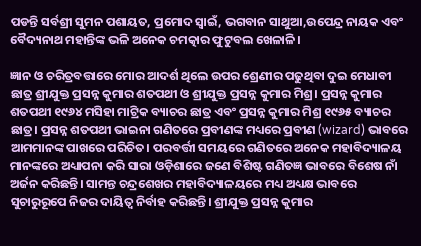ପଡନ୍ତି ସର୍ବଶ୍ରୀ ସୁମନ ପଶାୟତ, ପ୍ରମୋଦ ସ୍ବାଇଁ, ଭଗବାନ ସାଥୁଆ,ଉପେନ୍ଦ୍ର ନାୟକ ଏବଂ ବୈଦ୍ୟନାଥ ମହାନ୍ତିଙ୍କ ଭଳି ଅନେକ ଚମତ୍କାର ଫୁଟୁବଲ ଖେଳାଳି।

ଜ୍ଞାନ ଓ ଚରିତ୍ରବତ୍ତାରେ ମୋର ଆଦର୍ଶ ଥିଲେ ଉପର ଶ୍ରେଣୀର ପଢୁଥିବା ଦୁଇ ମେଧାବୀ ଛାତ୍ର ଶ୍ରୀଯୁକ୍ତ ପ୍ରସନ୍ନ କୁମାର ଶତପଥୀ ଓ ଶ୍ରୀଯୁକ୍ତ ପ୍ରସନ୍ନ କୁମାର ମିଶ୍ର। ପ୍ରସନ୍ନ କୁମାର ଶତପଥୀ ୧୯୬୪ ମସିହା ମାଟ୍ରିକ ବ୍ୟାଚର ଛାତ୍ର ଏବଂ ପ୍ରସନ୍ନ କୁମାର ମିଶ୍ର ୧୯୬୫ ବ୍ୟାଚର ଛାତ୍ର। ପ୍ରସନ୍ନ ଶତପଥୀ ଭାଇନା ଗଣିତରେ ପ୍ରବୀଣଙ୍କ ମଧ୍ୟରେ ପ୍ରବୀଣ (wizard) ଭାବରେ ଆମମାନଙ୍କ ପାଖରେ ପରିଚିତ। ପରବର୍ତ୍ତୀ ସମୟରେ ଗଣିତରେ ଅନେକ ମହାବିଦ୍ୟାଳୟ ମାନଙ୍କରେ ଅଧ୍ୟାପନା କରି ସାରା ଓଡ଼ିଶାରେ ଜଣେ ବିଶିଷ୍ଟ ଗଣିତଜ୍ଞ ଭାବରେ ବିଶେଷ ନାଁ ଅର୍ଜନ କରିଛନ୍ତି। ସାମନ୍ତ ଚନ୍ଦ୍ରଶେଖର ମହାବିଦ୍ୟାଳୟରେ ମଧ୍ୟ ଅଧ୍ୟକ୍ଷ ଭାବରେ ସୁଚାରୁରୂପେ ନିଜର ଦାୟିତ୍ଵ ନିର୍ବାହ କରିଛନ୍ତି। ଶ୍ରୀଯୁକ୍ତ ପ୍ରସନ୍ନ କୁମାର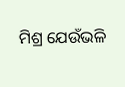ମିଶ୍ର ଯେଉଁଭଳି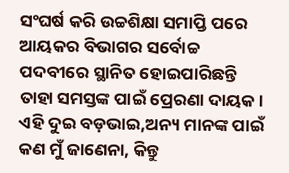ସଂଘର୍ଷ କରି ଉଚ୍ଚଶିକ୍ଷା ସମାପ୍ତି ପରେ ଆୟକର ବିଭାଗର ସର୍ବୋଚ୍ଚ ପଦବୀରେ ସ୍ଥାନିତ ହୋଇପାରିଛନ୍ତି ତାହା ସମସ୍ତଙ୍କ ପାଇଁ ପ୍ରେରଣା ଦାୟକ। ଏହି ଦୁଇ ବଡ଼ଭାଇ,ଅନ୍ୟ ମାନଙ୍କ ପାଇଁ କଣ ମୁଁ ଜାଣେନା, କିନ୍ତୁ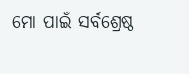ମୋ ପାଇଁ ସର୍ବଶ୍ରେଷ୍ଠ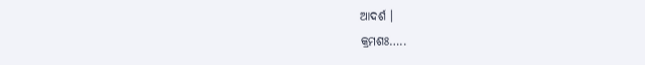ଆଦର୍ଶ ।
କ୍ରମଶଃ…..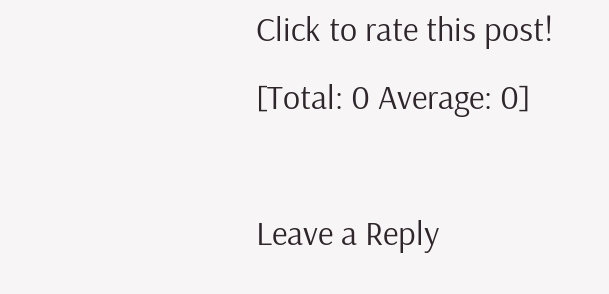Click to rate this post!
[Total: 0 Average: 0]

Leave a Reply